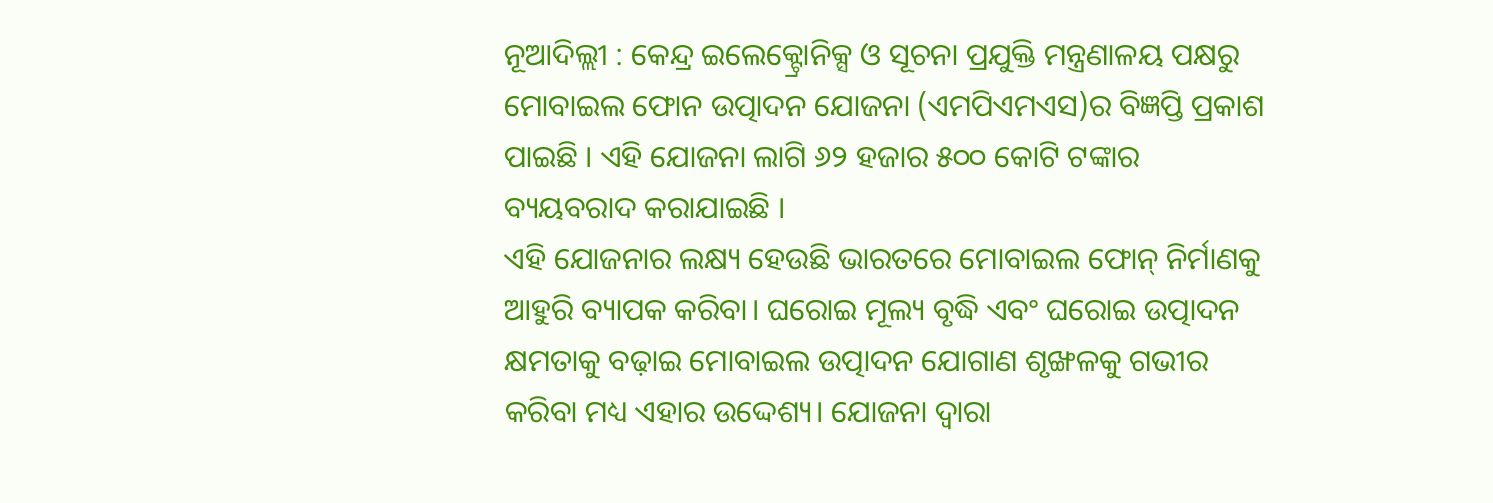ନୂଆଦିଲ୍ଲୀ : କେନ୍ଦ୍ର ଇଲେକ୍ଟ୍ରୋନିକ୍ସ ଓ ସୂଚନା ପ୍ରଯୁକ୍ତି ମନ୍ତ୍ରଣାଳୟ ପକ୍ଷରୁ ମୋବାଇଲ ଫୋନ ଉତ୍ପାଦନ ଯୋଜନା (ଏମପିଏମଏସ)ର ବିଜ୍ଞପ୍ତି ପ୍ରକାଶ ପାଇଛି । ଏହି ଯୋଜନା ଲାଗି ୬୨ ହଜାର ୫୦୦ କୋଟି ଟଙ୍କାର ବ୍ୟୟବରାଦ କରାଯାଇଛି ।
ଏହି ଯୋଜନାର ଲକ୍ଷ୍ୟ ହେଉଛି ଭାରତରେ ମୋବାଇଲ ଫୋନ୍ ନିର୍ମାଣକୁ ଆହୁରି ବ୍ୟାପକ କରିବା। ଘରୋଇ ମୂଲ୍ୟ ବୃଦ୍ଧି ଏବଂ ଘରୋଇ ଉତ୍ପାଦନ କ୍ଷମତାକୁ ବଢ଼ାଇ ମୋବାଇଲ ଉତ୍ପାଦନ ଯୋଗାଣ ଶୃଙ୍ଖଳକୁ ଗଭୀର କରିବା ମଧ୍ୟ ଏହାର ଉଦ୍ଦେଶ୍ୟ। ଯୋଜନା ଦ୍ୱାରା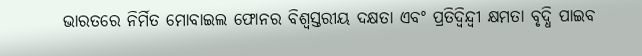ଭାରତରେ ନିର୍ମିତ ମୋବାଇଲ ଫୋନର ବିଶ୍ୱସ୍ତରୀୟ ଦକ୍ଷତା ଏବଂ ପ୍ରତିଦ୍ୱିନ୍ଦ୍ୱୀ କ୍ଷମତା ବୃଦ୍ଧି ପାଇବ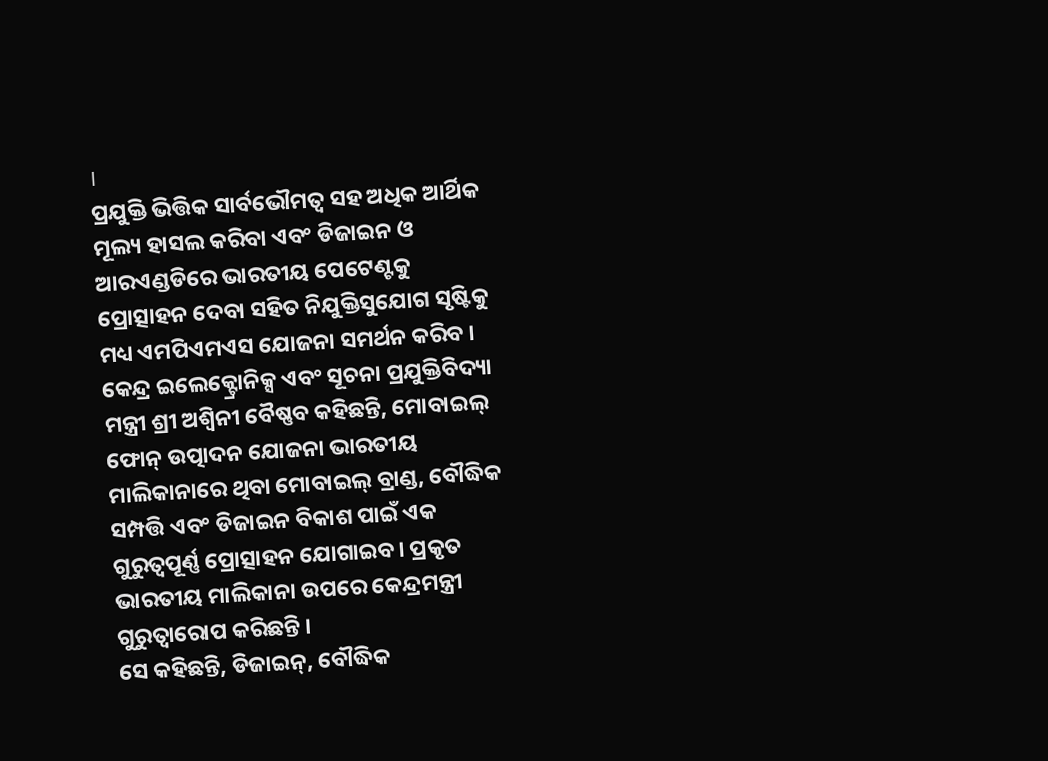।
ପ୍ରଯୁକ୍ତି ଭିତ୍ତିକ ସାର୍ବଭୌମତ୍ୱ ସହ ଅଧିକ ଆର୍ଥିକ ମୂଲ୍ୟ ହାସଲ କରିବା ଏବଂ ଡିଜାଇନ ଓ ଆରଏଣ୍ଡଡିରେ ଭାରତୀୟ ପେଟେଣ୍ଟକୁ ପ୍ରୋତ୍ସାହନ ଦେବା ସହିତ ନିଯୁକ୍ତିସୁଯୋଗ ସୃଷ୍ଟିକୁ ମଧ୍ୟ ଏମପିଏମଏସ ଯୋଜନା ସମର୍ଥନ କରିବ ।
କେନ୍ଦ୍ର ଇଲେକ୍ଟ୍ରୋନିକ୍ସ ଏବଂ ସୂଚନା ପ୍ରଯୁକ୍ତିବିଦ୍ୟା ମନ୍ତ୍ରୀ ଶ୍ରୀ ଅଶ୍ୱିନୀ ବୈଷ୍ଣବ କହିଛନ୍ତି, ମୋବାଇଲ୍ ଫୋନ୍ ଉତ୍ପାଦନ ଯୋଜନା ଭାରତୀୟ ମାଲିକାନାରେ ଥିବା ମୋବାଇଲ୍ ବ୍ରାଣ୍ଡ, ବୌଦ୍ଧିକ ସମ୍ପତ୍ତି ଏବଂ ଡିଜାଇନ ବିକାଶ ପାଇଁ ଏକ ଗୁରୁତ୍ୱପୂର୍ଣ୍ଣ ପ୍ରୋତ୍ସାହନ ଯୋଗାଇବ। ପ୍ରକୃତ ଭାରତୀୟ ମାଲିକାନା ଉପରେ କେନ୍ଦ୍ରମନ୍ତ୍ରୀ ଗୁରୁତ୍ୱାରୋପ କରିଛନ୍ତି ।
ସେ କହିଛନ୍ତି, ଡିଜାଇନ୍, ବୌଦ୍ଧିକ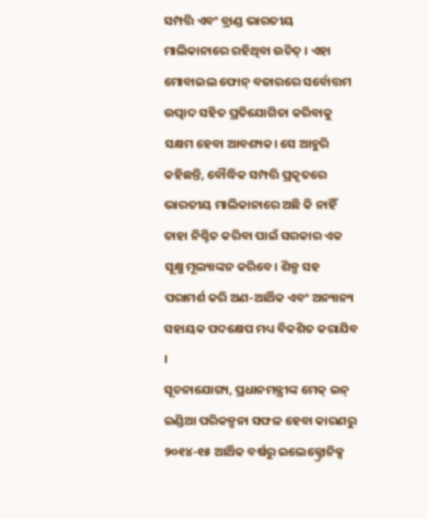ସମ୍ପତ୍ତି ଏବଂ ବ୍ରାଣ୍ଡ ଭାରତୀୟ ମାଲିକାନାରେ ରହିଥିବା ଉଚିତ୍ । ଏହା ମୋବାଇଲ ଫୋନ୍ ବଜାରରେ ସର୍ବୋତ୍ତମ ଉତ୍ପାଦ ସହିତ ପ୍ରତିଯୋଗିତା କରିବାକୁ ସକ୍ଷମ ହେବା ଆବଶ୍ୟକ। ସେ ଆହୁରି କହିଛନ୍ତି, ବୌଦ୍ଧିକ ସମ୍ପତ୍ତି ପ୍ରକୃତରେ ଭାରତୀୟ ମାଲିକାନାରେ ଅଛି କି ନାହିଁ ତାହା ନିଶ୍ଚିତ କରିବା ପାଇଁ ସରକାର ଏକ ସୂକ୍ଷ୍ମ ମୂଲ୍ୟାଙ୍କନ କରିବେ। ଶିଳ୍ପ ସହ ପରାମର୍ଶ କରି ଅଣ-ଆର୍ଥିକ ଏବଂ ଅନ୍ୟାନ୍ୟ ସହାୟକ ପଦକ୍ଷେପ ମଧ୍ୟ ବିକଶିତ କରାଯିବ ।
ସୂଚନାଯୋଗ୍ୟ, ପ୍ରଧାନମନ୍ତ୍ରୀଙ୍କ ମେକ୍ ଇନ୍ ଇଣ୍ଡିଆ ପରିକଳ୍ପନା ସଫଳ ହେବା କାରଣରୁ ୨୦୧୪-୧୫ ଆର୍ଥିକ ବର୍ଷରୁ ଇଲେକ୍ଟ୍ରୋନିକ୍ସ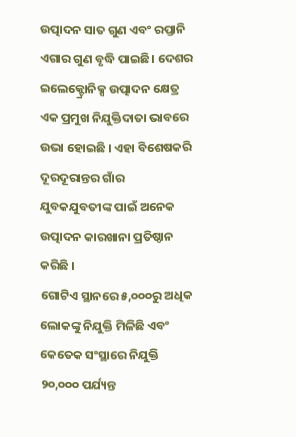ଉତ୍ପାଦନ ସାତ ଗୁଣ ଏବଂ ରପ୍ତାନି ଏଗାର ଗୁଣ ବୃଦ୍ଧି ପାଇଛି। ଦେଶର ଇଲେକ୍ଟ୍ରୋନିକ୍ସ ଉତ୍ପାଦନ କ୍ଷେତ୍ର ଏକ ପ୍ରମୁଖ ନିଯୁକ୍ତିଦାତା ଭାବରେ ଉଭା ହୋଇଛି । ଏହା ବିଶେଷକରି ଦୂରଦୂରାନ୍ତର ଗାଁର ଯୁବକଯୁବତୀଙ୍କ ପାଇଁ ଅନେକ ଉତ୍ପାଦନ କାରଖାନା ପ୍ରତିଷ୍ଠାନ କରିଛି ।
ଗୋଟିଏ ସ୍ଥାନରେ ୫,୦୦୦ରୁ ଅଧିକ ଲୋକଙ୍କୁ ନିଯୁକ୍ତି ମିଳିଛି ଏବଂ କେତେକ ସଂସ୍ଥାରେ ନିଯୁକ୍ତି ୨୦,୦୦୦ ପର୍ଯ୍ୟନ୍ତ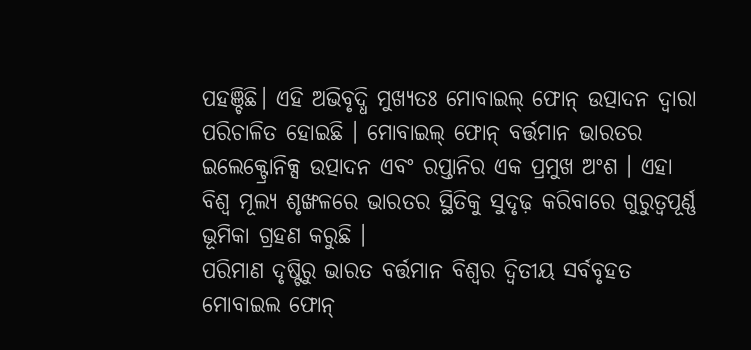ପହଞ୍ଚିଛି। ଏହି ଅଭିବୃଦ୍ଧି ମୁଖ୍ୟତଃ ମୋବାଇଲ୍ ଫୋନ୍ ଉତ୍ପାଦନ ଦ୍ୱାରା ପରିଚାଳିତ ହୋଇଛି । ମୋବାଇଲ୍ ଫୋନ୍ ବର୍ତ୍ତମାନ ଭାରତର ଇଲେକ୍ଟ୍ରୋନିକ୍ସ ଉତ୍ପାଦନ ଏବଂ ରପ୍ତାନିର ଏକ ପ୍ରମୁଖ ଅଂଶ । ଏହା ବିଶ୍ୱ ମୂଲ୍ୟ ଶୃଙ୍ଖଳରେ ଭାରତର ସ୍ଥିତିକୁ ସୁଦୃଢ଼ କରିବାରେ ଗୁରୁତ୍ୱପୂର୍ଣ୍ଣ ଭୂମିକା ଗ୍ରହଣ କରୁଛି ।
ପରିମାଣ ଦୃଷ୍ଟିରୁ ଭାରତ ବର୍ତ୍ତମାନ ବିଶ୍ୱର ଦ୍ୱିତୀୟ ସର୍ବବୃହତ ମୋବାଇଲ ଫୋନ୍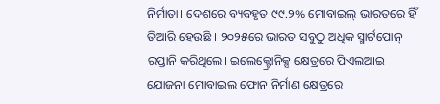ନିର୍ମାତା। ଦେଶରେ ବ୍ୟବହୃତ ୯୯.୨% ମୋବାଇଲ୍ ଭାରତରେ ହିଁ ତିଆରି ହେଉଛି । ୨୦୨୫ରେ ଭାରତ ସବୁଠୁ ଅଧିକ ସ୍ମାର୍ଟପୋନ୍ ରପ୍ତାନି କରିଥିଲେ। ଇଲେକ୍ଟ୍ରୋନିକ୍ସ କ୍ଷେତ୍ରରେ ପିଏଲଆଇ ଯୋଜନା ମୋବାଇଲ ଫୋନ ନିର୍ମାଣ କ୍ଷେତ୍ରରେ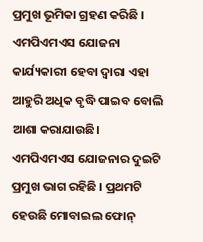ପ୍ରମୁଖ ଭୂମିକା ଗ୍ରହଣ କରିଛି । ଏମପିଏମଏସ ଯୋଜନା କାର୍ଯ୍ୟକାରୀ ହେବା ଦ୍ୱାରା ଏହା ଆହୁରି ଅଧିକ ବୃଦ୍ଧି ପାଇବ ବୋଲି ଆଶା କରାଯାଉଛି।
ଏମପିଏମଏସ ଯୋଜନାର ଦୁଇଟି ପ୍ରମୁଖ ଭାଗ ରହିଛି । ପ୍ରଥମଟି ହେଉଛି ମୋବାଇଲ ଫୋନ୍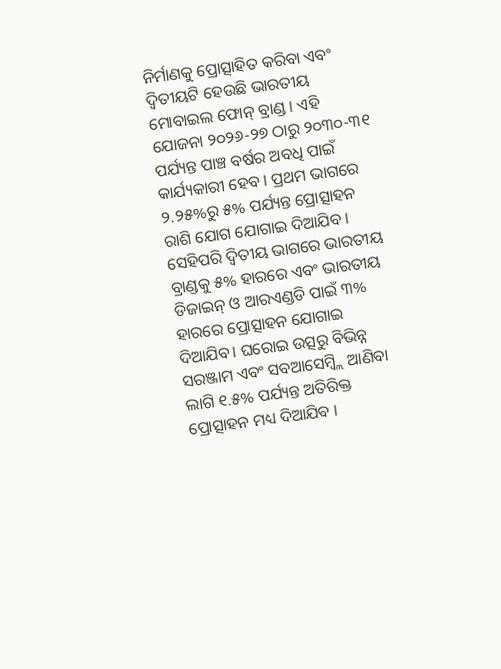ନିର୍ମାଣକୁ ପ୍ରୋତ୍ସାହିତ କରିବା ଏବଂ ଦ୍ୱିତୀୟଟି ହେଉଛି ଭାରତୀୟ ମୋବାଇଲ ଫୋନ୍ ବ୍ରାଣ୍ଡ । ଏହି ଯୋଜନା ୨୦୨୬-୨୭ ଠାରୁ ୨୦୩୦-୩୧ ପର୍ଯ୍ୟନ୍ତ ପାଞ୍ଚ ବର୍ଷର ଅବଧି ପାଇଁ କାର୍ଯ୍ୟକାରୀ ହେବ । ପ୍ରଥମ ଭାଗରେ ୨.୨୫%ରୁ ୫% ପର୍ଯ୍ୟନ୍ତ ପ୍ରୋତ୍ସାହନ ରାଶି ଯୋଗ ଯୋଗାଇ ଦିଆଯିବ । ସେହିପରି ଦ୍ୱିତୀୟ ଭାଗରେ ଭାରତୀୟ ବ୍ରାଣ୍ଡକୁ ୫% ହାରରେ ଏବଂ ଭାରତୀୟ ଡିଜାଇନ୍ ଓ ଆରଏଣ୍ଡଡି ପାଇଁ ୩% ହାରରେ ପ୍ରୋତ୍ସାହନ ଯୋଗାଇ ଦିଆଯିବ। ଘରୋଇ ଉତ୍ସରୁ ବିଭିନ୍ନ ସରଞ୍ଜାମ ଏବଂ ସବଆସେମ୍ବ୍ଲି ଆଣିବା ଲାଗି ୧.୫% ପର୍ଯ୍ୟନ୍ତ ଅତିରିକ୍ତ ପ୍ରୋତ୍ସାହନ ମଧ୍ୟ ଦିଆଯିବ ।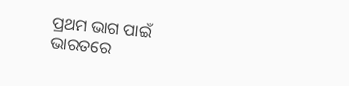ପ୍ରଥମ ଭାଗ ପାଇଁ ଭାରତରେ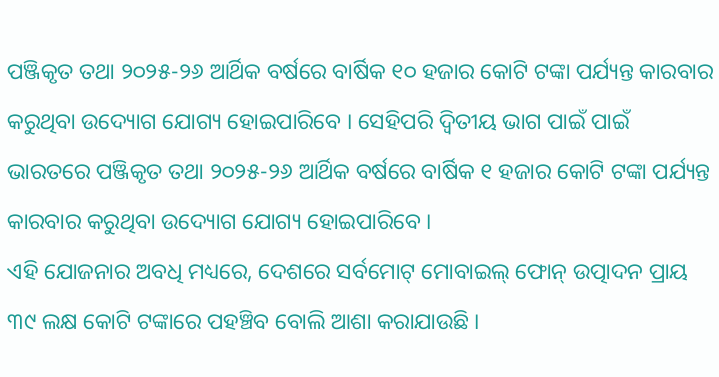ପଞ୍ଜିକୃତ ତଥା ୨୦୨୫-୨୬ ଆର୍ଥିକ ବର୍ଷରେ ବାର୍ଷିକ ୧୦ ହଜାର କୋଟି ଟଙ୍କା ପର୍ଯ୍ୟନ୍ତ କାରବାର କରୁଥିବା ଉଦ୍ୟୋଗ ଯୋଗ୍ୟ ହୋଇପାରିବେ । ସେହିପରି ଦ୍ୱିତୀୟ ଭାଗ ପାଇଁ ପାଇଁ ଭାରତରେ ପଞ୍ଜିକୃତ ତଥା ୨୦୨୫-୨୬ ଆର୍ଥିକ ବର୍ଷରେ ବାର୍ଷିକ ୧ ହଜାର କୋଟି ଟଙ୍କା ପର୍ଯ୍ୟନ୍ତ କାରବାର କରୁଥିବା ଉଦ୍ୟୋଗ ଯୋଗ୍ୟ ହୋଇପାରିବେ ।
ଏହି ଯୋଜନାର ଅବଧି ମଧ୍ୟରେ, ଦେଶରେ ସର୍ବମୋଟ୍ ମୋବାଇଲ୍ ଫୋନ୍ ଉତ୍ପାଦନ ପ୍ରାୟ ୩୯ ଲକ୍ଷ କୋଟି ଟଙ୍କାରେ ପହଞ୍ଚିବ ବୋଲି ଆଶା କରାଯାଉଛି ।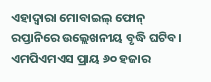ଏହାଦ୍ୱାରା ମୋବାଇଲ୍ ଫୋନ୍ ରପ୍ତାନିରେ ଉଲ୍ଲେଖନୀୟ ବୃଦ୍ଧି ଘଟିବ। ଏମପିଏମଏସ ପ୍ରାୟ ୬୦ ହଜାର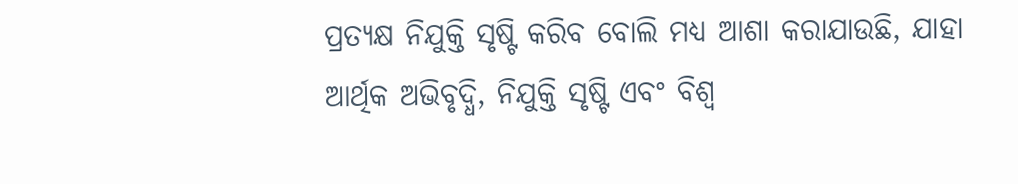ପ୍ରତ୍ୟକ୍ଷ ନିଯୁକ୍ତି ସୃଷ୍ଟି କରିବ ବୋଲି ମଧ୍ୟ ଆଶା କରାଯାଉଛି, ଯାହା ଆର୍ଥିକ ଅଭିବୃଦ୍ଧି, ନିଯୁକ୍ତି ସୃଷ୍ଟି ଏବଂ ବିଶ୍ୱ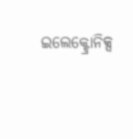ଇଲେକ୍ଟ୍ରୋନିକ୍ସ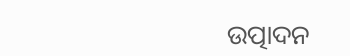ଉତ୍ପାଦନ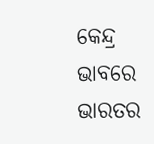କେନ୍ଦ୍ର ଭାବରେ ଭାରତର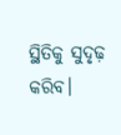ସ୍ଥିତିକୁ ସୁଦୃଢ଼ କରିବ।